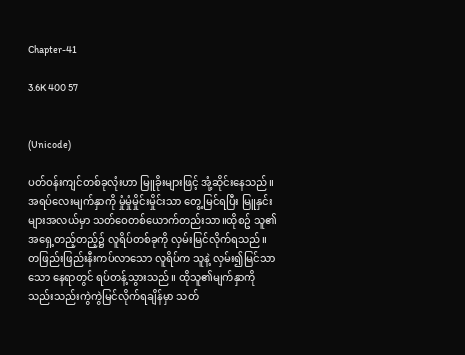Chapter-41

3.6K 400 57


(Unicode)

ပတ်ဝန်းကျင်တစ်ခုလုံးဟာ မြူခိုးများဖြင့် အုံ့ဆိုင်းနေသည်။ အရပ်လေးမျက်နှာကို မှုံမှုံမှိုင်းမှိုင်းသာ တွေ့မြင်ရပြီး မြူနှင်းများအလယ်မှာ သတ်ဝေတစ်ယောက်တည်းသာ။ထိုစဥ် သူ၏ အရှေ့တည့်တည့်၌ လူရိပ်တစ်ခုကို လှမ်းမြင်လိုက်ရသည်။ တဖြည်းဖြည်းနီးကပ်လာသော လူရိပ်က သူနဲ့ လှမ်း၍မြင်သာသော နေရာတွင် ရပ်တန့်သွားသည်။ ထိုသူ၏မျက်နှာကို သည်းသည်းကွဲကွဲမြင်လိုက်ရချိန်မှာ သတ်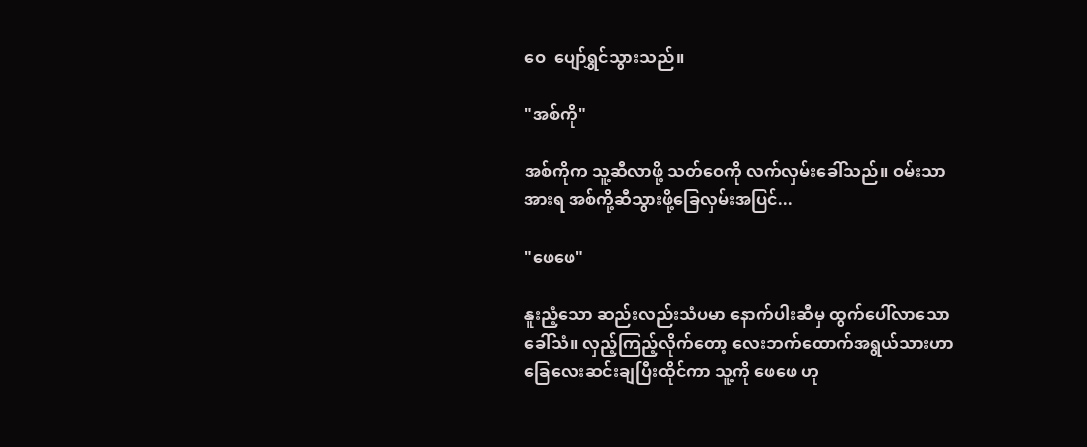ဝေ  ပျော်ရွှင်သွားသည်။

"အစ်ကို"

အစ်ကိုက သူ့ဆီလာဖို့ သတ်ဝေကို လက်လှမ်းခေါ်သည်။ ဝမ်းသာအားရ အစ်ကို့ဆီသွားဖို့ခြေလှမ်းအပြင်...

"ဖေဖေ"

နူးညံ့သော ဆည်းလည်းသံပမာ နောက်ပါးဆီမှ ထွက်ပေါ်လာသောခေါ်သံ။ လှည့်ကြည့်လိုက်တော့ လေးဘက်ထောက်အရွယ်သားဟာ ခြေလေးဆင်းချပြီးထိုင်ကာ သူ့ကို ဖေဖေ ဟု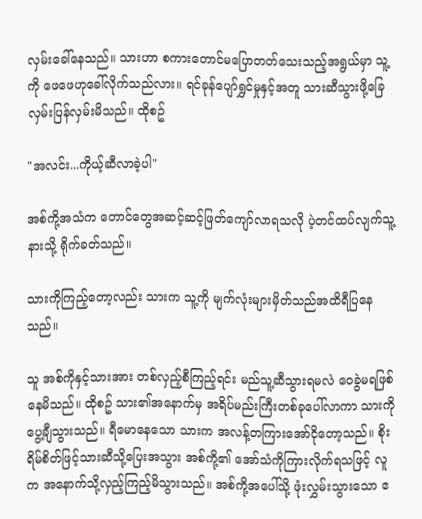လှမ်းခေါ်နေသည်။ သားဟာ စကားတောင်မပြောတတ်သေးသည့်အရွယ်မှာ သူ့ကို ဖေဖေဟုခေါ်လိုက်သည်လား။ ရင်ခုန်ပျော်ရွှင်မှုနှင့်အတူ သားဆီသွားဖို့ခြေလှမ်းပြန်လှမ်းမိသည်။ ထိုစဥ်

"အလင်း...ကိုယ့်ဆီလာခဲ့ပါ"

အစ်ကို့အသံက တောင်တွေအဆင့်ဆင့်ဖြတ်ကျော်လာရသလို ပဲ့တင်ထပ်လျက်သူ့နားသို့ ရိုက်ခတ်သည်။

သားကိုကြည့်တော့လည်း သားက သူ့ကို မျက်လုံးများမှိတ်သည်အထိရီပြနေသည်။

သူ အစ်ကိုနှင့်သားအား တစ်လှည့်စီကြည့်ရင်း မည်သူ့ဆီသွားရမလဲ ဝေခွဲမရဖြစ်နေမိသည်။ ထိုစဥ် သား၏အနောက်မှ အရိပ်မည်းကြီးတစ်ခုပေါ်လာကာ သားကိုပွေ့ချီသွားသည်။ ရီမောနေသော သားက အလန့်တကြားအော်ငိုတော့သည်။ စိုးရိမ်စိတ်ဖြင့်သားဆီသို့ပြေးအသွား အစ်ကို့၏ အော်သံကိုကြားလိုက်ရသဖြင့် လူက အနောက်သို့လှည့်ကြည့်မိသွားသည်။ အစ်ကို့အပေါ်သို့ ဖုံးလွှမ်းသွားသော ဧ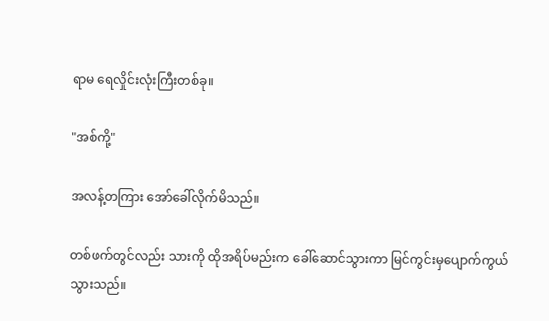ရာမ ရေလှိုင်းလုံးကြီးတစ်ခု။

"အစ်ကို့"

အလန့်တကြား အော်ခေါ်လိုက်မိသည်။

တစ်ဖက်တွင်လည်း သားကို ထိုအရိပ်မည်းက ခေါ်ဆောင်သွားကာ မြင်ကွင်းမှပျောက်ကွယ်သွားသည်။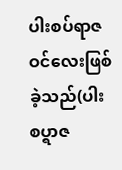ပါးစပ်ရာဇဝင်လေးဖြစ်ခဲ့သည်(ပါးစပ္ရာဇ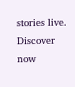stories live. Discover now